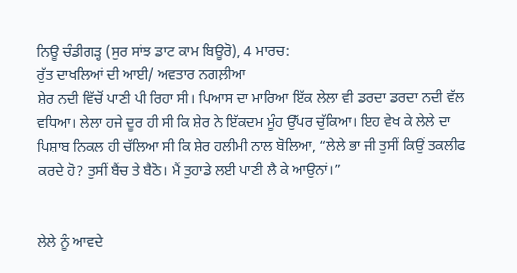ਨਿਊ ਚੰਡੀਗੜ੍ਹ (ਸੁਰ ਸਾਂਝ ਡਾਟ ਕਾਮ ਬਿਊਰੋ), 4 ਮਾਰਚ:
ਰੁੱਤ ਦਾਖਲਿਆਂ ਦੀ ਆਈ/ ਅਵਤਾਰ ਨਗਲ਼ੀਆ
ਸ਼ੇਰ ਨਦੀ ਵਿੱਚੋਂ ਪਾਣੀ ਪੀ ਰਿਹਾ ਸੀ। ਪਿਆਸ ਦਾ ਮਾਰਿਆ ਇੱਕ ਲੇਲਾ ਵੀ ਡਰਦਾ ਡਰਦਾ ਨਦੀ ਵੱਲ ਵਧਿਆ। ਲੇਲਾ ਹਜੇ ਦੂਰ ਹੀ ਸੀ ਕਿ ਸ਼ੇਰ ਨੇ ਇੱਕਦਮ ਮੂੰਹ ਉੱਪਰ ਚੁੱਕਿਆ। ਇਹ ਵੇਖ ਕੇ ਲੇਲੇ ਦਾ ਪਿਸ਼ਾਬ ਨਿਕਲ ਹੀ ਚੱਲਿਆ ਸੀ ਕਿ ਸ਼ੇਰ ਹਲੀਮੀ ਨਾਲ ਬੋਲਿਆ, “ਲੇਲੇ ਭਾ ਜੀ ਤੁਸੀਂ ਕਿਉਂ ਤਕਲੀਫ ਕਰਦੇ ਹੋ? ਤੁਸੀਂ ਬੈਂਚ ਤੇ ਬੈਠੋ। ਮੈਂ ਤੁਹਾਡੇ ਲਈ ਪਾਣੀ ਲੈ ਕੇ ਆਉਨਾਂ।”


ਲੇਲੇ ਨੂੰ ਆਵਦੇ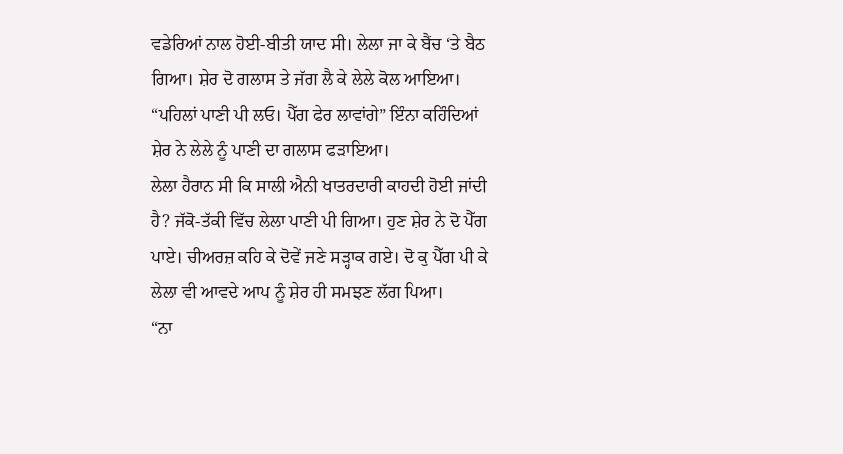ਵਡੇਰਿਆਂ ਨਾਲ ਹੋਈ-ਬੀਤੀ ਯਾਦ ਸੀ। ਲੇਲਾ ਜਾ ਕੇ ਬੈਂਚ ‘ਤੇ ਬੈਠ ਗਿਆ। ਸ਼ੇਰ ਦੋ ਗਲਾਸ ਤੇ ਜੱਗ ਲੈ ਕੇ ਲੇਲੇ ਕੋਲ ਆਇਆ। “ਪਹਿਲਾਂ ਪਾਣੀ ਪੀ ਲਓ। ਪੈੱਗ ਫੇਰ ਲਾਵਾਂਗੇ” ਇੰਨਾ ਕਹਿੰਦਿਆਂ ਸ਼ੇਰ ਨੇ ਲੇਲੇ ਨੂੰ ਪਾਣੀ ਦਾ ਗਲਾਸ ਫੜਾਇਆ।
ਲੇਲਾ ਹੈਰਾਨ ਸੀ ਕਿ ਸਾਲੀ ਐਨੀ ਖਾਤਰਦਾਰੀ ਕਾਹਦੀ ਹੋਈ ਜਾਂਦੀ ਹੈ? ਜੱਕੋ-ਤੱਕੀ ਵਿੱਚ ਲੇਲਾ ਪਾਣੀ ਪੀ ਗਿਆ। ਹੁਣ ਸ਼ੇਰ ਨੇ ਦੋ ਪੈੱਗ ਪਾਏ। ਚੀਅਰਜ਼ ਕਹਿ ਕੇ ਦੋਵੇਂ ਜਣੇ ਸੜ੍ਹਾਕ ਗਏ। ਦੋ ਕੁ ਪੈੱਗ ਪੀ ਕੇ ਲੇਲਾ ਵੀ ਆਵਦੇ ਆਪ ਨੂੰ ਸ਼ੇਰ ਹੀ ਸਮਝਣ ਲੱਗ ਪਿਆ।
“ਨਾ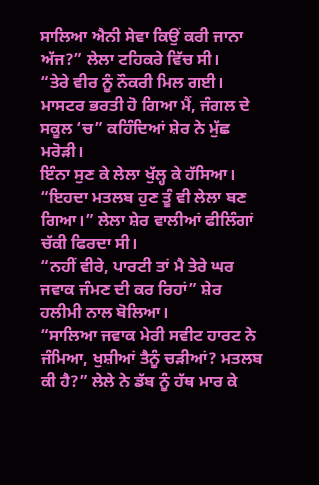ਸਾਲਿਆ ਐਨੀ ਸੇਵਾ ਕਿਉਂ ਕਰੀ ਜਾਨਾ ਅੱਜ?” ਲੇਲਾ ਟਹਿਕਰੇ ਵਿੱਚ ਸੀ।
“ਤੇਰੇ ਵੀਰ ਨੂੰ ਨੌਕਰੀ ਮਿਲ ਗਈ। ਮਾਸਟਰ ਭਰਤੀ ਹੋ ਗਿਆ ਮੈਂ, ਜੰਗਲ ਦੇ ਸਕੂਲ ‘ਚ” ਕਹਿੰਦਿਆਂ ਸ਼ੇਰ ਨੇ ਮੁੱਛ ਮਰੋੜੀ।
ਇੰਨਾ ਸੁਣ ਕੇ ਲੇਲਾ ਖੁੱਲ੍ਹ ਕੇ ਹੱਸਿਆ। “ਇਹਦਾ ਮਤਲਬ ਹੁਣ ਤੂੰ ਵੀ ਲੇਲਾ ਬਣ ਗਿਆ।” ਲੇਲਾ ਸ਼ੇਰ ਵਾਲੀਆਂ ਫੀਲਿੰਗਾਂ ਚੱਕੀ ਫਿਰਦਾ ਸੀ।
“ਨਹੀਂ ਵੀਰੇ, ਪਾਰਟੀ ਤਾਂ ਮੈ ਤੇਰੇ ਘਰ ਜਵਾਕ ਜੰਮਣ ਦੀ ਕਰ ਰਿਹਾਂ” ਸ਼ੇਰ ਹਲੀਮੀ ਨਾਲ ਬੋਲਿਆ।
“ਸਾਲਿਆ ਜਵਾਕ ਮੇਰੀ ਸਵੀਟ ਹਾਰਟ ਨੇ ਜੰਮਿਆ, ਖੁਸ਼ੀਆਂ ਤੈਨੂੰ ਚੜੀਆਂ? ਮਤਲਬ ਕੀ ਹੈ?” ਲੇਲੇ ਨੇ ਡੱਬ ਨੂੰ ਹੱਥ ਮਾਰ ਕੇ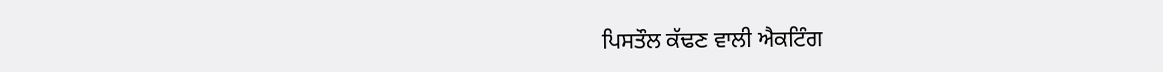ਪਿਸਤੌਲ ਕੱਢਣ ਵਾਲੀ ਐਕਟਿੰਗ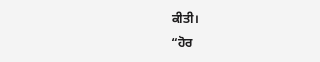ਕੀਤੀ।
“ਹੋਰ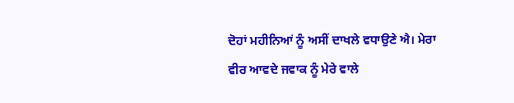ਦੋਹਾਂ ਮਹੀਨਿਆਂ ਨੂੰ ਅਸੀਂ ਦਾਖਲੇ ਵਧਾਉਣੇ ਐ। ਮੇਰਾ ਵੀਰ ਆਵਦੇ ਜਵਾਕ ਨੂੰ ਮੇਰੇ ਵਾਲੇ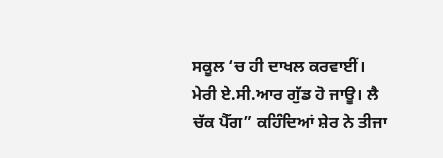ਸਕੂਲ ‘ਚ ਹੀ ਦਾਖਲ ਕਰਵਾਈਂ। ਮੇਰੀ ਏ.ਸੀ.ਆਰ ਗੁੱਡ ਹੋ ਜਾਊ। ਲੈ ਚੱਕ ਪੈੱਗ” ਕਹਿੰਦਿਆਂ ਸ਼ੇਰ ਨੇ ਤੀਜਾ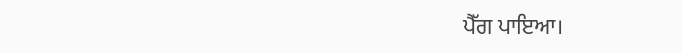ਪੈੱਗ ਪਾਇਆ।